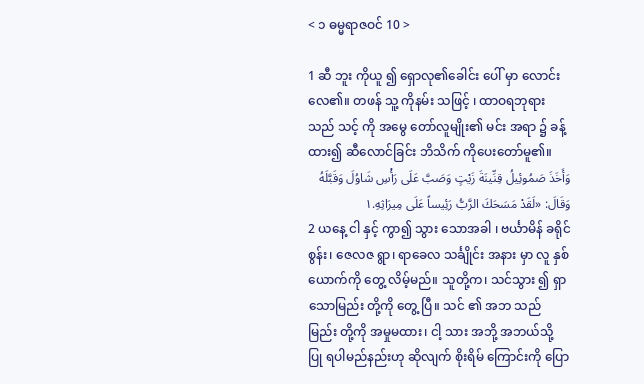< ၁ ဓမ္မရာဇဝင် 10 >

1 ဆီ ဘူး ကိုယူ ၍ ရှောလု၏ခေါင်း ပေါ် မှာ လောင်း လေ၏။ တဖန် သူ့ ကိုနမ်း သဖြင့် ၊ ထာဝရဘုရား သည် သင့် ကို အမွေ တော်လူမျိုး၏ မင်း အရာ ၌ ခန့်ထား၍ ဆီလောင်ခြင်း ဘိသိက် ကိုပေးတော်မူ၏။
وَأَخَذَ صَمُوئِيلُ قِنِّينَةَ زَيْتٍ وَصَبَّ عَلَى رَأْسِ شَاوُلَ وَقَبَّلَهُ وَقَالَ: «لَقَدْ مَسَحَكَ الرَّبُّ رَئِيساً عَلَى مِيرَاثِهِ.١
2 ယနေ့ ငါ နှင့် ကွာ၍ သွား သောအခါ ၊ ဗင်္ယာမိန် ခရိုင် စွန်း၊ ဇေလဇ ရွာ၊ ရာခေလ သင်္ချိုင်း အနား မှာ လူ နှစ် ယောက်ကို တွေ့ လိမ့်မည်။ သူတို့က၊ သင်သွား ၍ ရှာ သောမြည်း တို့ကို တွေ့ ပြီ။ သင် ၏ အဘ သည် မြည်း တို့ကို အမှုမထား၊ ငါ့ သား အဘို့ အဘယ်သို့ ပြု ရပါမည်နည်းဟု ဆိုလျက် စိုးရိမ် ကြောင်းကို ပြော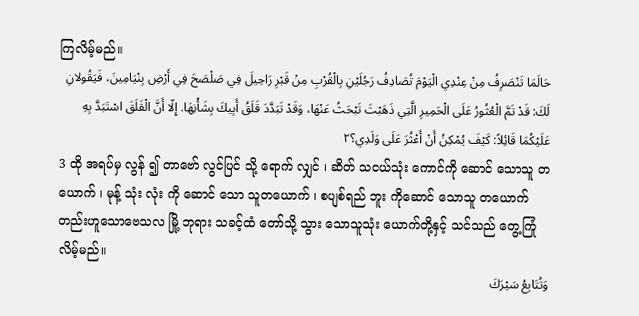ကြလိမ့်မည်။
حَالَمَا تَنْصَرِفُ مِنْ عِنْدِي الْيَوْمَ تُصَادِفُ رَجُلَيْنِ بِالْقُرْبِ مِنْ قَبْرِ رَاحِيلَ فِي صَلْصَحَ فِي أَرْضِ بِنْيَامِينَ، فَيَقُولانِ لَكَ: قَدْ تَمَّ الْعُثُورُ عَلَى الْحَمِيرِ الَّتِي ذَهَبْتَ تَبْحَثُ عَنْهَا، وَقَدْ تَبَدَّدَ قَلَقُ أَبِيكَ بِشَأْنِهَا. إِلّا أَنَّ الْقَلَقَ اسْتَبَدَّ بِهِ عَلَيْكُمَا قَائِلاً: كَيْفَ يُمْكِنُ أَنْ أَعْثُرَ عَلَى وَلَدِي؟٢
3 ထို အရပ်မှ လွန် ၍ တာဗော် လွင်ပြင် သို့ ရောက် လျှင် ၊ ဆိတ် သငယ်သုံး ကောင်ကို ဆောင် သောသူ တယောက် ၊ မုန့် သုံး လုံး ကို ဆောင် သော သူတယောက် ၊ စပျစ်ရည် ဘူး ကိုဆောင် သောသူ တယောက် တည်းဟူသောဗေသလ မြို့ ဘုရား သခင့်ထံ တော်သို့ သွား သောသူသုံး ယောက်တို့နှင့် သင်သည် တွေ့ကြုံ လိမ့်မည်။
وَتُتَابِعُ سَيْرَكَ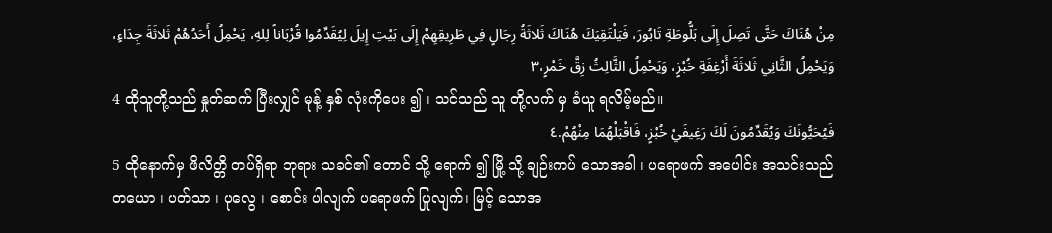مِنْ هُنَاكَ حَتَّى تَصِلَ إِلَى بَلُّوطَةِ تَابُورَ، فَيَلْتَقِيَكَ هُنَاكَ ثَلاثَةُ رِجَالٍ فِي طَرِيقِهِمْ إِلَى بَيْتِ إِيلَ لِيُقَدِّمُوا قُرْبَاناً لِلهِ، يَحْمِلُ أَحَدُهُمْ ثَلاثَةَ جِدَاءٍ، وَيَحْمِلُ الثَّانِي ثَلاثَةَ أَرْغِفَةِ خُبْزٍ، وَيَحْمِلُ الثَّالِثُ زِقَّ خَمْرٍ،٣
4 ထိုသူတို့သည် နှုတ်ဆက် ပြီးလျှင် မုန့် နှစ် လုံးကိုပေး ၍ ၊ သင်သည် သူ တို့လက် မှ ခံယူ ရလိမ့်မည်။
فَيُحَيُّونَكَ وَيُقَدِّمُونَ لَكَ رَغِيفَيْ خُبْزٍ، فَاقْبَلْهُمَا مِنْهُمْ.٤
5 ထိုနောက်မှ ဖိလိတ္တိ တပ်ရှိရာ ဘုရား သခင်၏ တောင် သို့ ရောက် ၍ မြို့ သို့ ချဉ်းကပ် သောအခါ ၊ ပရောဖက် အပေါင်း အသင်းသည် တယော ၊ ပတ်သာ ၊ ပုလွေ ၊ စောင်း ပါလျက် ပရောဖက် ပြုလျက်၊ မြင့် သောအ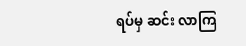ရပ်မှ ဆင်း လာကြ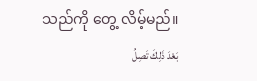သည်ကို တွေ့ လိမ့်မည်။
بَعْدَ ذَلِكَ تَصِلُ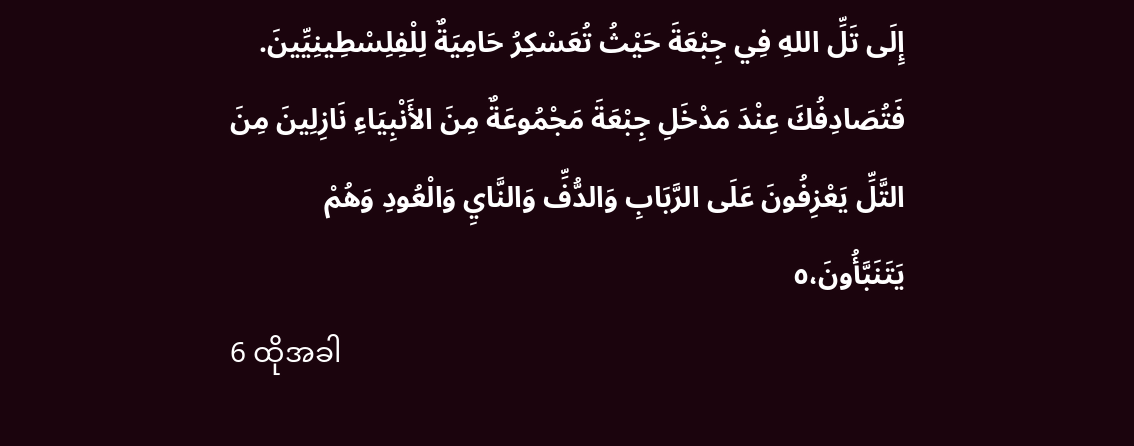إِلَى تَلِّ اللهِ فِي جِبْعَةَ حَيْثُ تُعَسْكِرُ حَامِيَةٌ لِلْفِلِسْطِينِيِّينَ. فَتُصَادِفُكَ عِنْدَ مَدْخَلِ جِبْعَةَ مَجْمُوعَةٌ مِنَ الأَنْبِيَاءِ نَازِلِينَ مِنَ التَّلِّ يَعْزِفُونَ عَلَى الرَّبَابِ وَالدُّفِّ وَالنَّايِ وَالْعُودِ وَهُمْ يَتَنَبَّأُونَ،٥
6 ထိုအခါ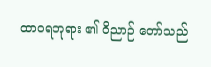ထာဝရဘုရား ၏ ဝိညာဉ် တော်သည်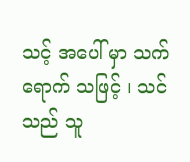သင့် အပေါ် မှာ သက်ရောက် သဖြင့် ၊ သင်သည် သူ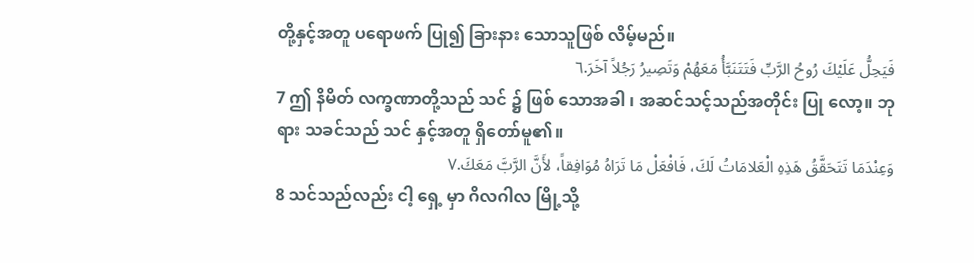တို့နှင့်အတူ ပရောဖက် ပြု၍ ခြားနား သောသူဖြစ် လိမ့်မည်။
فَيَحِلُّ عَلَيْكَ رُوحُ الرَّبِّ فَتَتَنَبَّأُ مَعَهُمْ وَتَصِيرُ رَجُلاً آخَرَ.٦
7 ဤ နိမိတ် လက္ခဏာတို့သည် သင် ၌ ဖြစ် သောအခါ ၊ အဆင်သင့်သည်အတိုင်း ပြု လော့။ ဘုရား သခင်သည် သင် နှင့်အတူ ရှိတော်မူ၏။
وَعِنْدَمَا تَتَحَقَّقُ هَذِهِ الْعَلامَاتُ لَكَ، فَافْعَلْ مَا تَرَاهُ مُوَافِقاً، لأَنَّ الرَّبَّ مَعَكَ.٧
8 သင်သည်လည်း ငါ့ ရှေ့ မှာ ဂိလဂါလ မြို့သို့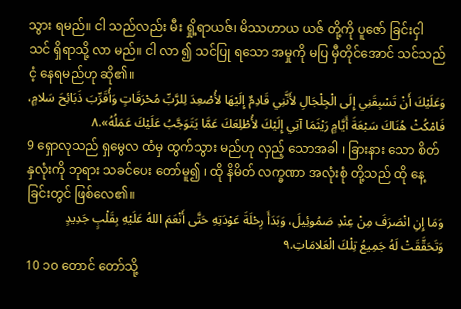သွား ရမည်။ ငါ သည်လည်း မီး ရှို့ရာယဇ်၊ မိဿဟာယ ယဇ် တို့ကို ပူဇော် ခြင်းငှါ သင် ရှိရာသို့ လာ မည်။ ငါ လာ ၍ သင်ပြု ရသော အမှုကို မပြ မှီတိုင်အောင် သင်သည် ငံ့ နေရမည်ဟု ဆို၏။
وَعَلَيْكَ أَنْ تَسْبِقَنِي إِلَى الْجِلْجَالِ لأَنَّنِي قَادِمٌ إِلَيْهَا لأُصْعِدَ لِلرَّبِّ مُحْرَقَاتٍ وَأُقَرِّبَ ذَبَائِحَ سَلامٍ، فَامْكُثْ هُنَاكَ سَبْعَةَ أَيَّامٍ رَيْثَمَا آتِي إِلَيْكَ لأُطْلِعَكَ عَمَّا يَتَوَجَّبُ عَلَيْكَ عَمَلُهُ».٨
9 ရှောလုသည် ရှမွေလ ထံမှ ထွက်သွား မည်ဟု လှည့် သောအခါ ၊ ခြားနား သော စိတ် နှလုံးကို ဘုရား သခင်ပေး တော်မူ၍ ၊ ထို နိမိတ် လက္ခဏာ အလုံးစုံ တို့သည် ထို နေ့ခြင်းတွင် ဖြစ်လေ၏။
وَمَا إِنِ انْصَرَفَ مِنْ عِنْدِ صَمُوئِيلَ، وَبَدَأَ رِحْلَةَ عَوْدَتِهِ حَتَّى أَنْعَمَ اللهُ عَلَيْهِ بِقَلْبٍ جَدِيدٍ وَتَحَقَّقَتْ لَهُ جَمِيعُ تِلْكَ الْعَلامَاتِ.٩
10 ၁၀ တောင် တော်သို့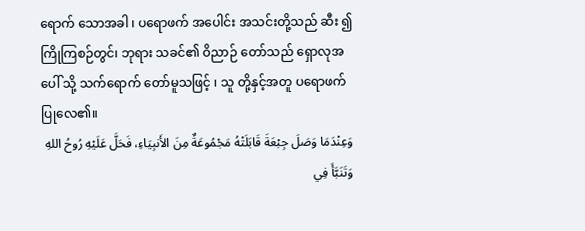ရောက် သောအခါ ၊ ပရောဖက် အပေါင်း အသင်းတို့သည် ဆီး ၍ ကြိုကြစဉ်တွင်၊ ဘုရား သခင်၏ ဝိညာဉ် တော်သည် ရှောလုအပေါ် သို့ သက်ရောက် တော်မူသဖြင့် ၊ သူ တို့နှင့်အတူ ပရောဖက် ပြုလေ၏။
وَعِنْدَمَا وَصَلَ جِبْعَةَ قَابَلَتْهُ مَجْمُوعَةٌ مِنَ الأَنبِيَاءِ، فَحَلَّ عَلَيْهِ رُوحُ اللهِ وَتَنَبَّأَ فِي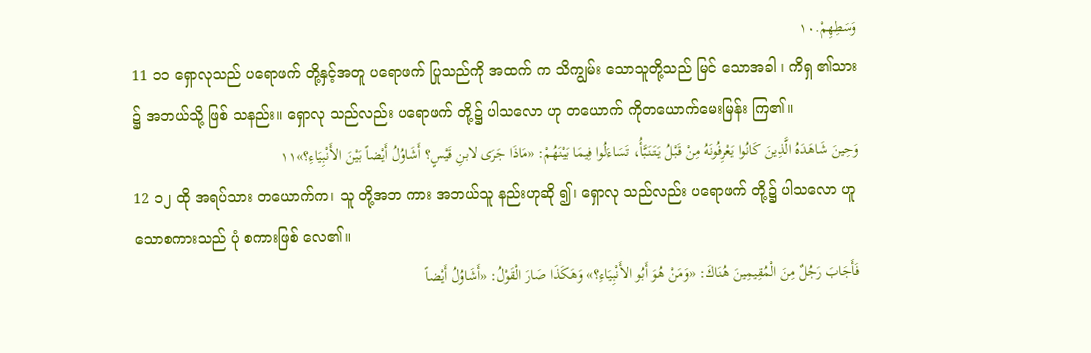وَسَطِهِمْ.١٠
11 ၁၁ ရှောလုသည် ပရောဖက် တို့နှင့်အတူ ပရောဖက် ပြုသည်ကို အထက် က သိကျွမ်း သောသူတို့သည် မြင် သောအခါ ၊ ကိရှ ၏သား ၌ အဘယ်သို့ ဖြစ် သနည်း။ ရှောလု သည်လည်း ပရောဖက် တို့၌ ပါသလော ဟု တယောက် ကိုတယောက်မေးမြန်း ကြ၏။
وَحِينَ شَاهَدَهُ الَّذِينَ كَانُوا يَعْرِفُونَهُ مِنْ قَبْلُ يَتَنَبَّأُ، تَسَاءَلُوا فِيمَا بَيْنَهُمْ: «مَاذَا جَرَى لابنِ قَيْسٍ؟ أَشَاوُلُ أَيْضاً بَيْنَ الأَنْبِيَاءِ؟»١١
12 ၁၂ ထို အရပ်သား တယောက်က၊ သူ တို့အဘ ကား အဘယ်သူ နည်းဟုဆို ၍၊ ရှောလု သည်လည်း ပရောဖက် တို့၌ ပါသလော ဟူသောစကားသည် ပုံ စကားဖြစ် လေ၏။
فَأَجَابَ رَجُلٌ مِنَ الْمُقِيمِينَ هُنَاكَ: «وَمَنْ هُوَ أَبُو الأَنْبِيَاءِ؟» وَهَكَذَا صَارَ الْقَوْلُ: «أَشَاوُلُ أَيْضاً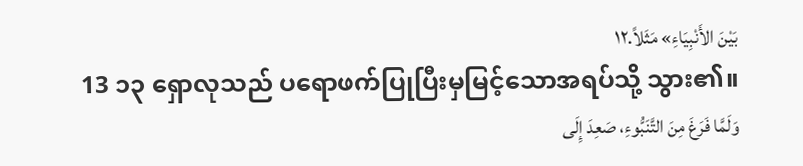بَيْنَ الأَنْبِيَاءِ» مَثَلاً.١٢
13 ၁၃ ရှောလုသည် ပရောဖက်ပြုပြီးမှမြင့်သောအရပ်သို့ သွား၏။
وَلَمَّا فَرَغَ مِنَ التَّنَبُّوءِ، صَعِدَ إِلَى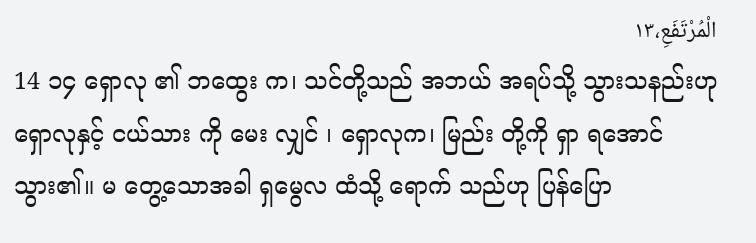الْمُرْتَفَعِ،١٣
14 ၁၄ ရှောလု ၏ ဘထွေး က၊ သင်တို့သည် အဘယ် အရပ်သို့ သွားသနည်းဟု ရှောလုနှင့် ငယ်သား ကို မေး လျှင် ၊ ရှောလုက၊ မြည်း တို့ကို ရှာ ရအောင် သွား၏။ မ တွေ့သောအခါ ရှမွေလ ထံသို့ ရောက် သည်ဟု ပြန်ပြော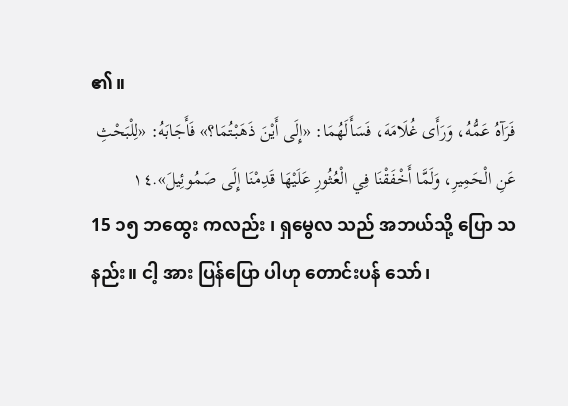၏။
فَرَآهُ عَمُّهُ، وَرَأَى غُلَامَهَ، فَسَأَلَهُمَا: «إِلَى أَيْنَ ذَهَبْتُمَا؟» فَأَجَابَهُ: «لِلْبَحْثِ عَنِ الْحَمِيرِ، وَلَمَّا أَخْفَقْنَا فِي الْعُثُورِ عَلَيْهَا قَدِمْنَا إِلَى صَمُوئِيلَ».١٤
15 ၁၅ ဘထွေး ကလည်း ၊ ရှမွေလ သည် အဘယ်သို့ ပြော သနည်း။ ငါ့ အား ပြန်ပြော ပါဟု တောင်းပန် သော်၊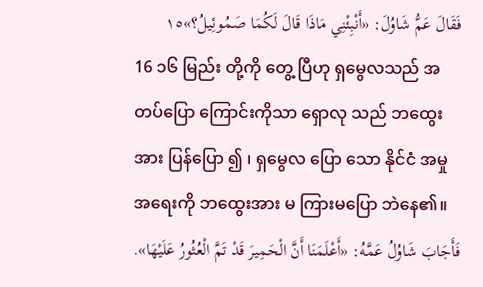فَقَالَ عَمُّ شَاوُلَ: «أَنْبِئْنِي مَاذَا قَالَ لَكُمَا صَمُوئِيلُ؟»١٥
16 ၁၆ မြည်း တို့ကို တွေ့ ပြီဟု ရှမွေလသည် အတပ်ပြော ကြောင်းကိုသာ ရှောလု သည် ဘထွေး အား ပြန်ပြော ၍ ၊ ရှမွေလ ပြော သော နိုင်ငံ အမှု အရေးကို ဘထွေးအား မ ကြားမပြော ဘဲနေ၏။
فَأَجَابَ شَاوُلُ عَمَّهُ: «أَعْلَمَنَا أَنَّ الْحَمِيرَ قَدْ تَمَّ الْعُثُورُ عَلَيْهَا».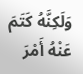وَلَكِنَّهُ كَتَمَ عَنْهُ أَمْرَ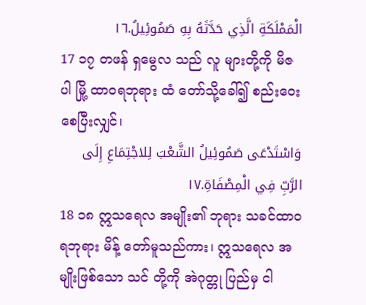الْمَمْلَكَةِ الَّذِي حَدَّثَهُ بِهِ صَمُوئِيلُ.١٦
17 ၁၇ တဖန် ရှမွေလ သည် လူ များတို့ကို မိဇပါ မြို့ ထာဝရဘုရား ထံ တော်သို့ခေါ်၍ စည်းဝေး စေပြီးလျှင်၊
وَاسْتَدْعَى صَمُوئِيلُ الشَّعْبَ لِلاجْتِمَاعِ إِلَى الرَّبِّ فِي الْمِصْفَاةِ.١٧
18 ၁၈ ဣသရေလ အမျိုး၏ ဘုရား သခင်ထာဝရဘုရား မိန့် တော်မူသည်ကား၊ ဣသရေလ အမျိုးဖြစ်သော သင် တို့ကို အဲဂုတ္တု ပြည်မှ ငါ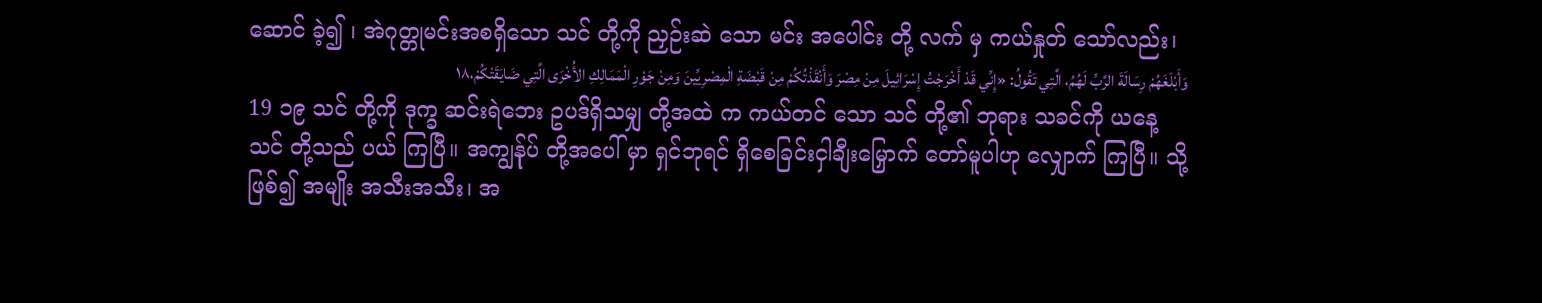ဆောင် ခဲ့၍ ၊ အဲဂုတ္တုမင်းအစရှိသော သင် တို့ကို ညှဉ်းဆဲ သော မင်း အပေါင်း တို့ လက် မှ ကယ်နှုတ် သော်လည်း၊
وَأَبْلَغَهُمْ رِسَالَةَ الرَّبِّ لَهُمُ، الَّتِي تَقُولُ: «إِنِّي قَدْ أَخْرَجْتُ إِسْرَائِيلَ مِنْ مِصْرَ وَأَنْقَذْتُكُمْ مِنْ قَبْضَةِ الْمِصْرِيِّينَ وَمِنْ جَوْرِ الْمَمَالِكِ الأُخْرَى الَّتِي ضَايَقَتْكُمْ،١٨
19 ၁၉ သင် တို့ကို ဒုက္ခ ဆင်းရဲဘေး ဥပဒ်ရှိသမျှ တို့အထဲ က ကယ်တင် သော သင် တို့၏ ဘုရား သခင်ကို ယနေ့ သင် တို့သည် ပယ် ကြပြီ။ အကျွန်ုပ် တို့အပေါ် မှာ ရှင်ဘုရင် ရှိစေခြင်းငှါချီးမြှောက် တော်မူပါဟု လျှောက် ကြပြီ။ သို့ဖြစ်၍ အမျိုး အသီးအသီး၊ အ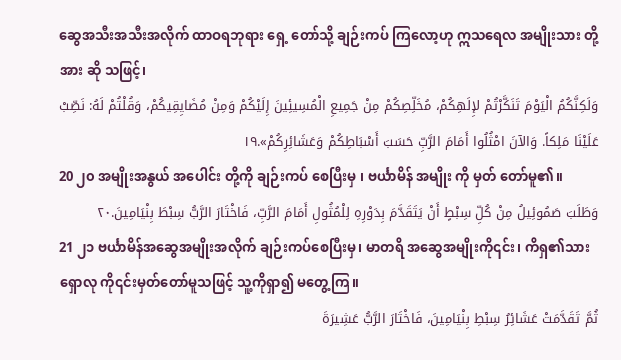ဆွေအသီးအသီးအလိုက် ထာဝရဘုရား ရှေ့ တော်သို့ ချဉ်းကပ် ကြလော့ဟု ဣသရေလ အမျိုးသား တို့အား ဆို သဖြင့်၊
وَلَكِنَّكُمُ الْيَوْمَ تَنَكَّرْتُمْ لإِلَهِكُمْ، مُخَلِّصِكُمْ مِنْ جَمِيعِ الْمُسِيئِينَ إِلَيْكُمْ وَمِنْ مُضَايِقِيكُمْ، وَقُلْتُمْ لَهُ: نَصِّبْ عَلَيْنَا مَلِكاً. وَالآنَ امْثُلُوا أَمَامَ الرَّبِّ حَسَبَ أَسْبَاطِكُمْ وَعَشَائِرِكُمْ».١٩
20 ၂၀ အမျိုးအနွယ် အပေါင်း တို့ကို ချဉ်းကပ် စေပြီးမှ ၊ ဗင်္ယာမိန် အမျိုး ကို မှတ် တော်မူ၏။
وَطَلَبَ صَمُوئِيلُ مِنْ كُلِّ سِبْطٍ أَنْ يَتَقَدَّمَ بِدَوْرِهِ لِلْمُثُولِ أَمَامَ الرَّبِّ، فَاخْتَارَ الرَّبُّ سِبْطَ بِنْيَامِينَ.٢٠
21 ၂၁ ဗင်္ယာမိန်အဆွေအမျိုးအလိုက် ချဉ်းကပ်စေပြီးမှ၊ မာတရိ အဆွေအမျိုးကို၎င်း၊ ကိရှ၏သား ရှောလု ကို၎င်းမှတ်တော်မူသဖြင့် သူ့ကိုရှာ၍ မတွေ့ကြ။
ثُمَّ تَقَدَّمَتْ عَشَائِرُ سِبْطِ بِنْيَامِينَ، فَاخْتَارَ الرَّبُّ عَشِيرَةَ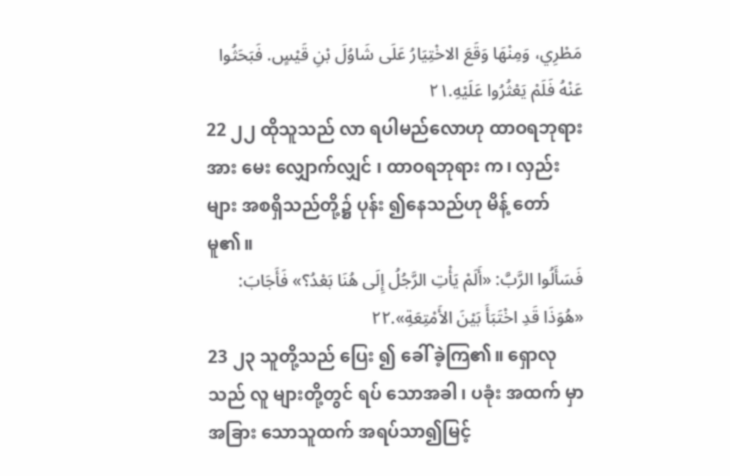مَطْرِي، وَمِنْهَا وَقَعَ الاخْتِيَارُ عَلَى شَاوُلَ بْنِ قَيْسٍ. فَبَحَثُوا عَنْهُ فَلَمْ يَعْثُرُوا عَلَيْهِ.٢١
22 ၂၂ ထိုသူသည် လာ ရပါမည်လောဟု ထာဝရဘုရား အား မေး လျှောက်လျှင် ၊ ထာဝရဘုရား က၊ လှည်း များ အစရှိသည်တို့၌ ပုန်း ၍နေသည်ဟု မိန့် တော်မူ၏။
فَسَأَلُوا الرَّبَّ: «أَلَمْ يَأْتِ الرَّجُلُ إِلَى هُنَا بَعْدُ؟» فَأَجَابَ: «هُوَذَا قَدِ اخْتَبَأَ بَيْنَ الأَمْتِعَةِ».٢٢
23 ၂၃ သူတို့သည် ပြေး ၍ ခေါ် ခဲ့ကြ၏။ ရှောလုသည် လူ များတို့တွင် ရပ် သောအခါ ၊ ပခုံး အထက် မှာ အခြား သောသူထက် အရပ်သာ၍မြင့်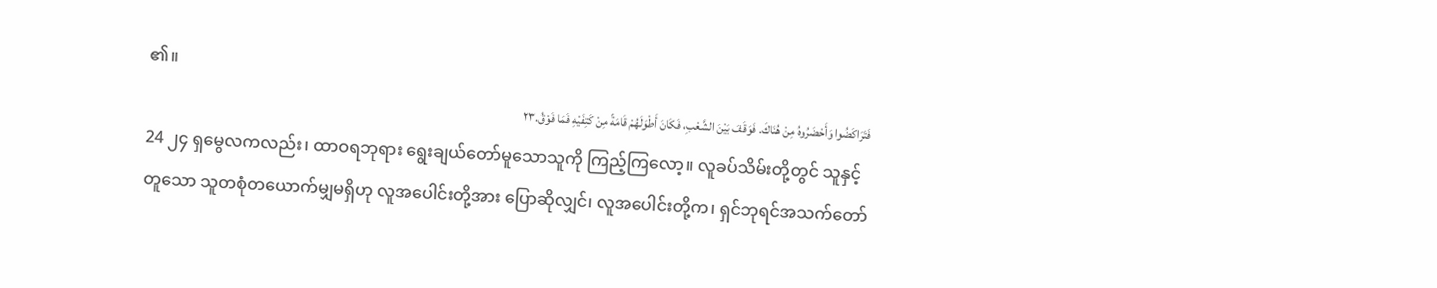၏။
فَتَرَاكَضُوا وَأَحْضَرُوهُ مِنْ هُنَاكَ. فَوَقَفَ بَيْنَ الشَّعْبِ، فَكَانَ أَطْوَلَهُمْ قَامَةً مِنْ كَتِفَيْهِ فَمَا فَوْقُ.٢٣
24 ၂၄ ရှမွေလကလည်း၊ ထာဝရဘုရား ရွေးချယ်တော်မူသောသူကို ကြည့်ကြလော့။ လူခပ်သိမ်းတို့တွင် သူနှင့်တူသော သူတစုံတယောက်မျှမရှိဟု လူအပေါင်းတို့အား ပြောဆိုလျှင်၊ လူအပေါင်းတို့က၊ ရှင်ဘုရင်အသက်တော်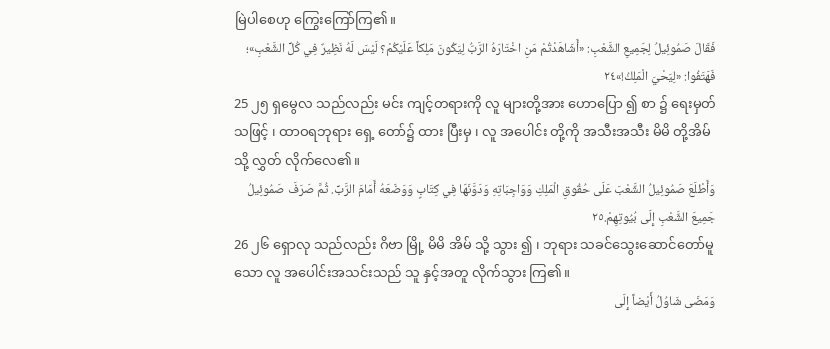မြဲပါစေဟု ကြွေးကြော်ကြ၏။
فَقَالَ صَمُوئِيلُ لِجَمِيعِ الشَّعْبِ: «أَشَاهَدْتُمْ مَنِ اخْتَارَهُ الرَّبُّ لِيَكُونَ مَلِكاً عَلَيْكُمْ؟ لَيْسَ لَهُ نَظِيرٌ فِي كُلِّ الشَّعْبِ»؛ فَهَتَفُوا: «لِيَحْيَ الْمَلِكُ!»٢٤
25 ၂၅ ရှမွေလ သည်လည်း မင်း ကျင့်တရားကို လူ များတို့အား ဟောပြော ၍ စာ ၌ ရေးမှတ် သဖြင့် ၊ ထာဝရဘုရား ရှေ့ တော်၌ ထား ပြီးမှ ၊ လူ အပေါင်း တို့ကို အသီးအသီး မိမိ တို့အိမ် သို့ လွှတ် လိုက်လေ၏။
وَأَطْلَعَ صَمُوئِيلُ الشَّعْبَ عَلَى حُقُوقِ الْمَلِكِ وَوَاجِبَاتِهِ وَدَوَّنَهَا فِي كِتَابٍ وَوَضَعَهُ أَمَامَ الرَّبِّ. ثُمَّ صَرَفَ صَمُوئِيلُ جَمِيعَ الشَّعْبِ إِلَى بُيُوتِهِمْ.٢٥
26 ၂၆ ရှောလု သည်လည်း ဂိဗာ မြို့ မိမိ အိမ် သို့ သွား ၍ ၊ ဘုရား သခင်သွေးဆောင်တော်မူသော လူ အပေါင်းအသင်းသည် သူ နှင့်အတူ လိုက်သွား ကြ၏။
وَمَضَى شَاوُلُ أَيْضاً إِلَى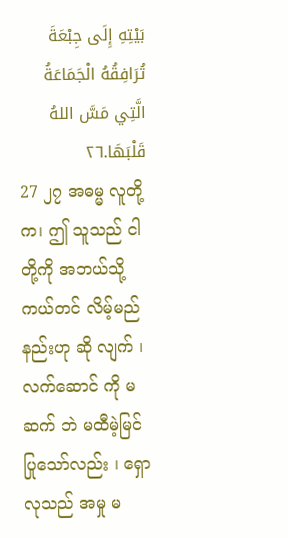بَيْتِهِ إِلَى جِبْعَةَ تُرَافِقُهُ الْجَمَاعَةُ الَّتِي مَسَّ اللهُ قَلْبَهَا.٢٦
27 ၂၇ အဓမ္မ လူတို့က၊ ဤ သူသည် ငါ တို့ကို အဘယ်သို့ ကယ်တင် လိမ့်မည်နည်းဟု ဆို လျက် ၊ လက်ဆောင် ကို မ ဆက် ဘဲ မထီမဲ့မြင် ပြုသော်လည်း ၊ ရှောလုသည် အမှု မ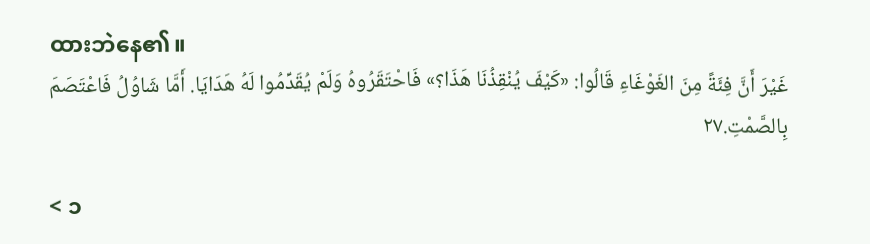ထားဘဲနေ၏။
غَيْرَ أَنَّ فِئَةً مِنَ الغَوْغَاءِ قَالُوا: «كَيْفَ يُنْقِذُنَا هَذَا؟» فَاحْتَقَرُوهُ وَلَمْ يُقَدِّمُوا لَهُ هَدَايَا. أَمَّا شَاوُلُ فَاعْتَصَمَ بِالصَّمْتِ.٢٧

< ၁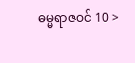ဓမ္မရာဇဝင် 10 >